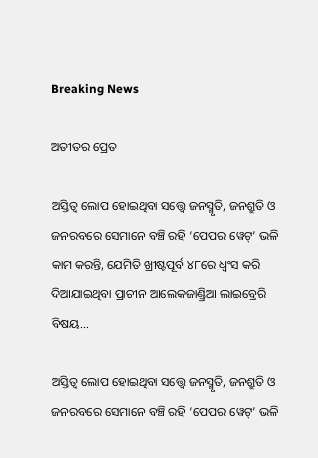Breaking News

ଅତୀତର ପ୍ରେତ

ଅସ୍ତିତ୍ବ ଲୋପ ହୋଇଥିବା ସତ୍ତ୍ବେ ଜନସ୍ମୃତି, ଜନଶ୍ରୁତି ଓ ଜନରବରେ ସେମାନେ ବଞ୍ଚି ରହି ‘ପେପର ୱେଟ୍‌’ ଭଳି କାମ କରନ୍ତି, ଯେମିତି ଖ୍ରୀଷ୍ଟପୂର୍ବ ୪୮ରେ ଧ୍ବଂସ କରି ଦିଆଯାଇଥିବା ପ୍ରାଚୀନ ଆଲେକଜାଣ୍ଡ୍ରିଆ ଲାଇବ୍ରେରି ବିଷୟ...

ଅସ୍ତିତ୍ବ ଲୋପ ହୋଇଥିବା ସତ୍ତ୍ବେ ଜନସ୍ମୃତି, ଜନଶ୍ରୁତି ଓ ଜନରବରେ ସେମାନେ ବଞ୍ଚି ରହି ‘ପେପର ୱେଟ୍‌’ ଭଳି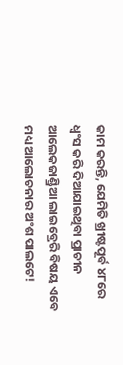କାମ କରନ୍ତି, ଯେମିତି ଖ୍ରୀଷ୍ଟପୂର୍ବ ୪୮ରେ ଧ୍ବଂସ କରି ଦିଆଯାଇଥିବା ପ୍ରାଚୀନ ଆଲେକଜାଣ୍ଡ୍ରିଆ ଲାଇବ୍ରେରି ବିଷୟ ଏବେ ମଧ୍ୟ ଆଲୋଚନାର ଅଂଶ ପାଲଟେ!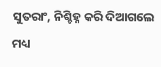ସୁତରାଂ, ନିଶ୍ଚିହ୍ନ କରି ଦିଆଗଲେ ମଧ୍ୟ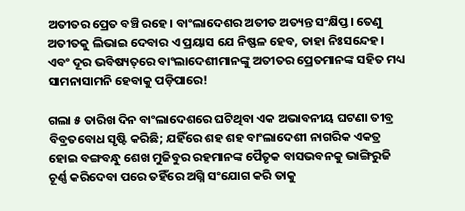ଅତୀତର ପ୍ରେତ ବଞ୍ଚି ରହେ। ବାଂଲାଦେଶର ଅତୀତ ଅତ୍ୟନ୍ତ ସଂକ୍ଷିପ୍ତ। ତେଣୁ ଅତୀତକୁ ଲିଭାଇ ଦେବାର ଏ ପ୍ରୟାସ ଯେ ନିଷ୍ଫଳ ହେବ, ତାହା ନିଃସନ୍ଦେହ। ଏବଂ ଦୂର ଭବିଷ୍ୟତ୍‌ରେ ବା‌ଂଲାଦେଶୀମାନଙ୍କୁ ଅତୀତର ପ୍ରେତମାନଙ୍କ ସହିତ ମଧ୍ୟ ସାମନାସାମନି ହେବାକୁ ପଡ଼ିପାରେ!

ଗଲା ୫ ତାରିଖ ଦିନ ବାଂଲାଦେଶରେ ଘଟିଥିବା ଏକ ଅଭାବନୀୟ ଘଟଣା ତୀବ୍ର ବିବ୍ରତବୋଧ ସୃଷ୍ଟି କରିଛି; ଯହିଁରେ ଶହ ଶହ ବାଂଲାଦେଶୀ ନାଗରିକ ଏକତ୍ର ହୋଇ ବଙ୍ଗବନ୍ଧୁ ଶେଖ ମୁଜିବୁର ରହମାନଙ୍କ ପୈତୃକ ବାସଭବନକୁ ଭାଙ୍ଗିରୁଜି ଚୂର୍ଣ୍ଣ କରିଦେବା ପରେ ତହିଁରେ ଅଗ୍ନି ସଂଯୋଗ କରି ତାକୁ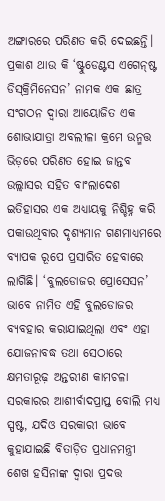ଅଙ୍ଗାରରେ ପରିଣତ କରି ଦେଇଛନ୍ତି। ପ୍ରକାଶ ଥାଉ କି ‘ଷ୍ଟୁଡେଣ୍ଟସ ଏଗେନ୍‌ଷ୍ଟ ଡିସ୍‌କ୍ରିମିନେସନ’ ନାମକ ଏକ ଛାତ୍ର ସଂଗଠନ ଦ୍ବାରା ଆୟୋଜିତ ଏକ ଶୋଭାଯାତ୍ରା ଅବଲୀଳା କ୍ରମେ ଉନ୍ମତ୍ତ ଭିଡ଼ରେ ପରିଣତ ହୋଇ ଜାନ୍ତବ ଉଲ୍ଲାସର ସହିତ ବାଂଲାଦେଶ ଇତିହାସର ଏକ ଅଧ୍ୟାୟକୁ ନିଶ୍ଚିହ୍ନ କରି ପକାଉଥିବାର ଦୃଶ୍ୟମାନ ଗଣମାଧ୍ୟମରେ ବ୍ୟାପକ ରୂପେ ପ୍ରସାରିତ ହେବାରେ ଲାଗିଛି। ‘ବୁଲଡୋଜର ପ୍ରୋସେସନ’ ଭାବେ ନାମିତ ଏହି ବୁଲଡୋଜର ବ୍ୟବହାର କରାଯାଇଥିଲା ଏବଂ ଏହା ଯୋଜନାବଦ୍ଧ ତଥା ସେଠାରେ କ୍ଷମତାରୂଢ଼ ଅନ୍ତରୀଣ କାମଚଳା ସରକାରର ଆଶୀର୍ବାଦପ୍ରାପ୍ତ ବୋଲି ମଧ୍ୟ ସ୍ପଷ୍ଟ, ଯଦିଓ ସରକାରୀ ଭାବେ କୁହାଯାଇଛି ବିତାଡ଼ିତ ପ୍ରଧାନମନ୍ତ୍ରୀ ଶେଖ ହସିନାଙ୍କ ଦ୍ବାରା ପ୍ରଦତ୍ତ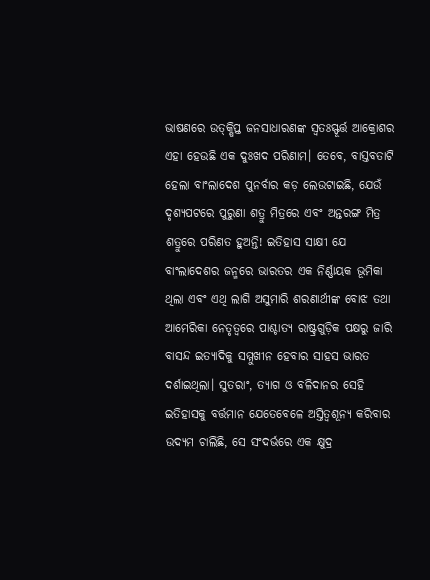ଭାଷଣରେ ଉତ୍‌କ୍ଷିପ୍ତ ଜନସାଧାରଣଙ୍କ ସ୍ବତଃସ୍ଫୂର୍ତ୍ତ ଆକ୍ରୋଶର ଏହା ହେଉଛି ଏକ ଦୁଃଖଦ ପରିଣାମ। ତେବେ, ବାସ୍ତବତାଟି ହେଲା ବାଂଲାଦେଶ ପୁନର୍ବାର କଡ଼ ଲେଉଟାଇଛି, ଯେଉଁ ଦୃଶ୍ୟପଟରେ ପୁରୁଣା ଶତ୍ରୁ ମିତ୍ରରେ ଏବଂ ଅନ୍ତରଙ୍ଗ ମିତ୍ର ଶତ୍ରୁରେ ପରିଣତ ହୁଅନ୍ତି! ଇତିହାସ ସାକ୍ଷୀ ଯେ ବାଂଲାଦେଶର ଜନ୍ମରେ ଭାରତର ଏକ ନିର୍ଣ୍ଣାୟକ ଭୂମିକା ଥିଲା ଏବଂ ଏଥି ଲାଗି ଅସୁମାରି ଶରଣାର୍ଥୀଙ୍କ ବୋଝ ତଥା ଆମେରିକା ନେତୃତ୍ବରେ ପାଶ୍ଚାତ୍ୟ ରାଷ୍ଟ୍ରଗୁଡ଼ିକ ପକ୍ଷରୁ ଜାରି ବାସନ୍ଦ ଇତ୍ୟାଦିକୁ ସମ୍ମୁଖୀନ ହେବାର ସାହସ ଭାରତ ଦର୍ଶାଇଥିଲା। ସୁତରାଂ, ତ୍ୟାଗ ଓ ବଳିଦାନର ସେହି ଇତିହାସକୁ ବର୍ତ୍ତମାନ ଯେତେବେଳେ ଅସ୍ତିତ୍ବଶୂନ୍ୟ କରିବାର ଉଦ୍ୟମ ଚାଲିଛି, ସେ ସଂଦର୍ଭରେ ଏକ କ୍ଷୁଦ୍ର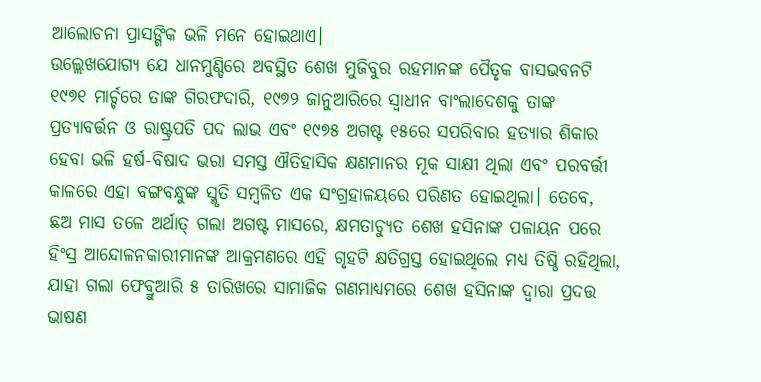ଆଲୋଚନା ପ୍ରାସଙ୍ଗିକ ଭଳି ମନେ ହୋଇଥାଏ।
ଉଲ୍ଲେଖଯୋଗ୍ୟ ଯେ ଧାନମୁଣ୍ଡିରେ ଅବସ୍ଥିତ ଶେଖ ମୁଜିବୁର ରହମାନଙ୍କ ପୈତୃକ ବାସଭବନଟି ୧୯୭୧ ମାର୍ଚ୍ଚରେ ତାଙ୍କ ଗିରଫଦାରି, ୧୯୭୨ ଜାନୁଆରିରେ ସ୍ବାଧୀନ ବା‌ଂଲାଦେଶକୁ ତାଙ୍କ ପ୍ରତ୍ୟାବର୍ତ୍ତନ ଓ ରାଷ୍ଟ୍ରପତି ପଦ ଲାଭ ଏବଂ ୧୯୭୫ ଅଗଷ୍ଟ ୧୫ରେ ସପରିବାର ହତ୍ୟାର ଶିକାର ହେବା ଭଳି ହର୍ଷ-ବିଷାଦ ଭରା ସମସ୍ତ ଐତିହାସିକ କ୍ଷଣମାନର ମୂକ ସାକ୍ଷୀ ଥିଲା ଏବଂ ପରବର୍ତ୍ତୀ କାଳରେ ଏହା ବଙ୍ଗବନ୍ଧୁଙ୍କ ସ୍ମୃତି ସମ୍ବଳିତ ଏକ ସଂଗ୍ରହାଳୟରେ ପରିଣତ ହୋଇଥିଲା। ତେବେ, ଛଅ ମାସ ତଳେ ଅର୍ଥାତ୍‌ ଗଲା ଅଗଷ୍ଟ ମାସରେ, କ୍ଷମତାଚ୍ୟୁତ ଶେଖ ହସିନାଙ୍କ ପଳାୟନ ପରେ ହିଂସ୍ର ଆନ୍ଦୋଳନକାରୀମାନଙ୍କ ଆକ୍ରମଣରେ ଏହି ଗୃହଟି କ୍ଷତିଗ୍ରସ୍ତ ହୋଇଥିଲେ ମଧ୍ୟ ତିଷ୍ଠି ରହିଥିଲା, ଯାହା ଗଲା ଫେବ୍ରୁଆରି ୫ ତାରିଖରେ ସାମାଜିକ ଗଣମାଧ୍ୟମରେ ଶେଖ ହସିନାଙ୍କ ଦ୍ବାରା ପ୍ରଦତ୍ତ ଭାଷଣ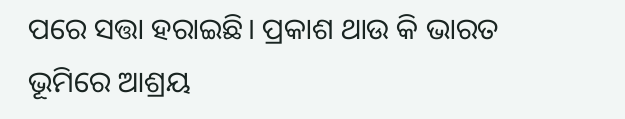ପରେ ସତ୍ତା ହରାଇଛି। ପ୍ରକାଶ ଥାଉ କି ଭାରତ ଭୂମିରେ ଆଶ୍ରୟ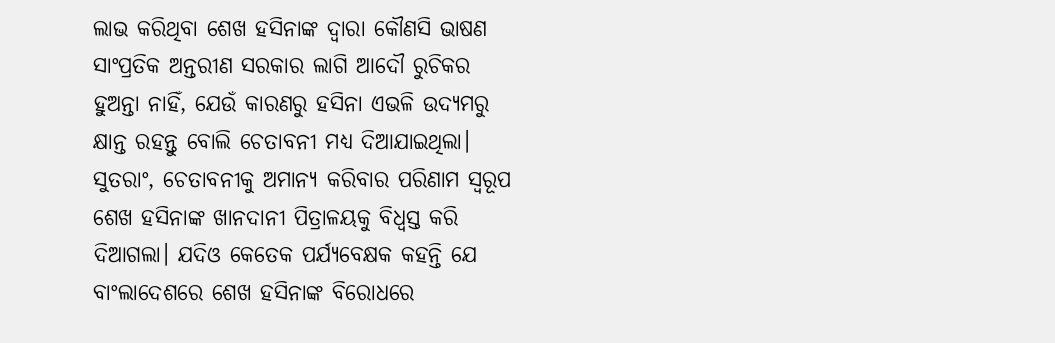ଲାଭ କରିଥିବା ଶେଖ ହସିନାଙ୍କ ଦ୍ବାରା କୌଣସି ଭାଷଣ ସାଂପ୍ରତିକ ଅନ୍ତରୀଣ ସରକାର ଲାଗି ଆଦୌ ରୁଚିକର ହୁଅନ୍ତା ନାହିଁ, ଯେଉଁ କାରଣରୁ ହସିନା ଏଭଳି ଉଦ୍ୟମରୁ କ୍ଷାନ୍ତ ରହନ୍ତୁ ବୋଲି ଚେତାବନୀ ମଧ୍ୟ ଦିଆଯାଇଥିଲା। ସୁତରାଂ, ଚେତାବନୀକୁ ଅମାନ୍ୟ କରିବାର ପରିଣାମ ସ୍ବରୂପ ଶେଖ ହସିନାଙ୍କ ଖାନଦାନୀ ପିତ୍ରାଳୟକୁ ବିଧ୍ବସ୍ତ କରି ଦିଆଗଲା। ଯଦିଓ କେତେକ ପର୍ଯ୍ୟବେକ୍ଷକ କହନ୍ତି ଯେ ବାଂଲାଦେଶରେ ଶେଖ ହସିନାଙ୍କ ବିରୋଧରେ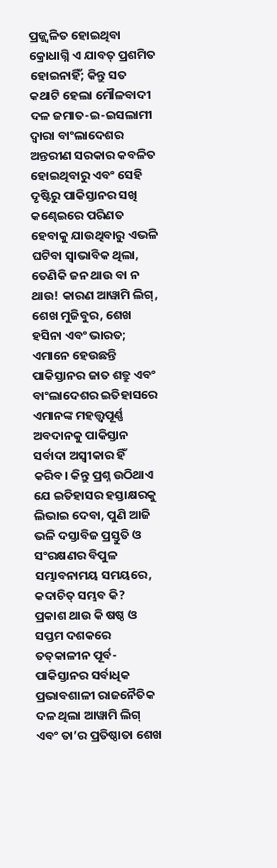ପ୍ରଜ୍ଜ୍ବଳିତ ହୋଇଥିବା କ୍ରୋଧାଗ୍ନି ଏ ଯାବତ୍‌ ପ୍ରଶମିତ ହୋଇନାହିଁ; କିନ୍ତୁ ସତ କଥାଟି ହେଲା ମୌଳବାଦୀ ଦଳ ଜମାତ-ଇ-ଇସଲାମୀ ଦ୍ବାରା ବାଂଲାଦେଶର ଅନ୍ତରୀଣ ସରକାର କବଳିତ ହୋଇଥିବାରୁ ଏବଂ ସେହି ଦୃଷ୍ଟିରୁ ପାକିସ୍ତାନର ସଖି କଣ୍ଢେଇରେ ପରିଣତ ହେବାକୁ ଯାଉଥିବାରୁ ଏଭଳି ଘଟିବା ସ୍ବାଭାବିକ ଥିଲା, ତେଣିକି ଜନ ଥାଉ ବା ନ ଥାଉ! କାରଣ ଆୱାମି ଲିଗ୍‌, ଶେଖ ମୁଜିବୁର, ଶେଖ ହସିନା ଏବଂ ଭାରତ; ଏମାନେ ହେଉଛନ୍ତି ପାକିସ୍ତାନର ଜାତ ଶତ୍ରୁ ଏବଂ ବାଂଲାଦେଶର ଇତିହାସରେ ଏମାନଙ୍କ ମହତ୍ତ୍ବପୂର୍ଣ୍ଣ ଅବଦାନକୁ ପାକିସ୍ତାନ ସର୍ବାଦା ଅସ୍ବୀକାର ହିଁ କରିବ। କିନ୍ତୁ ପ୍ରଶ୍ନ ଉଠିଥାଏ ଯେ ଇତିହାସର ହସ୍ତାକ୍ଷରକୁ ଲିଭାଇ ଦେବା, ପୁଣି ଆଜି ଭଳି ଦସ୍ତାବିଜ ପ୍ରସ୍ତୁତି ଓ ସଂରକ୍ଷଣର ବିପୁଳ ସମ୍ଭାବନାମୟ ସମୟରେ, କଦାଚିତ୍‌ ସମ୍ଭବ କି?
ପ୍ରକାଶ ଥାଉ କି ଷଷ୍ଠ ଓ ସପ୍ତମ ଦଶକରେ ତତ୍‌କାଳୀନ ପୂର୍ବ-ପାକିସ୍ତାନର ସର୍ବାଧିକ ପ୍ରଭାବଶାଳୀ ରାଜନୈତିକ ଦଳ ଥିଲା ଆୱାମି ଲିଗ୍‌ ଏବଂ ତା’ର ପ୍ରତିଷ୍ଠାତା ଶେଖ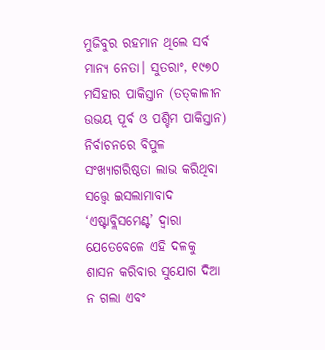ମୁଜିବୁର ରହମାନ ଥିଲେ ସର୍ବ ମାନ୍ୟ ନେତା। ସୁତରାଂ, ୧୯୭୦ ମସିହାର ପାକିସ୍ତାନ (ତତ୍‌କାଳୀନ ଉଭୟ ପୂର୍ବ ଓ ପଶ୍ଚିମ ପାକିସ୍ତାନ) ନିର୍ବାଚନରେ ବିପୁଳ ସଂଖ୍ୟାଗରିଷ୍ଠତା ଲାଭ କରିଥିବା ସତ୍ତ୍ବେ ଇସଲାମାବାଦ ‘ଏଷ୍ଟାବ୍ଲିସମେଣ୍ଟ’ ଦ୍ବାରା ଯେତେବେ‌ଳେ ଏହି ଦଳକୁ ଶାସନ କରିବାର ସୁଯୋଗ ଦିଆ ନ ଗଲା ଏବଂ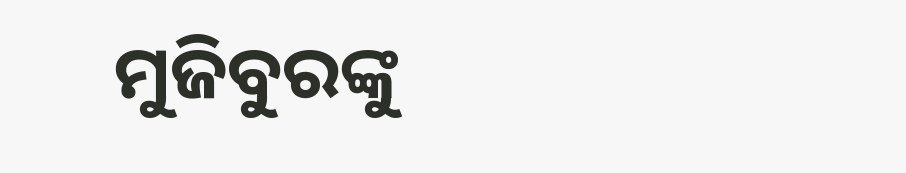ମୁଜିବୁରଙ୍କୁ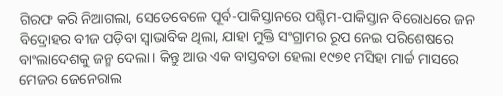ଗିରଫ କରି ନିଆଗଲା, ସେତେବେଳେ ପୂର୍ବ-ପାକିସ୍ତାନରେ ପଶ୍ଚିମ-ପାକିସ୍ତାନ ବିରୋଧରେ ଜନ ବିଦ୍ରୋହର ବୀଜ ପଡ଼ିବା ସ୍ବାଭାବିକ ଥିଲା, ଯାହା ମୁକ୍ତି ସଂଗ୍ରାମର ରୂପ ନେଇ ପରିଶେଷରେ ବାଂଲାଦେଶକୁ ଜନ୍ମ ଦେଲା। କିନ୍ତୁ ଆଉ ଏକ ବାସ୍ତବତା ହେଲା ୧୯୭୧ ମସିହା ମାର୍ଚ୍ଚ ମାସରେ ମେଜର ଜେନେରାଲ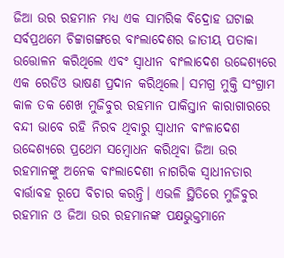ଜିଆ ଉର ରହମାନ ମଧ୍ୟ ଏକ ସାମରିକ ବିଦ୍ରୋହ ଘଟାଇ ସର୍ବପ୍ରଥମେ ଚିଟ୍ଟାଗଙ୍ଗରେ ବାଂଲାଦେଶର ଜାତୀୟ ପତାକା ଉତ୍ତୋଳନ କରିଥିଲେ ଏବଂ ସ୍ବାଧୀନ ବାଂଲାଦେଶ ଉଦ୍ଦେଶ୍ୟରେ ଏକ ରେଡିଓ ଭାଷଣ ପ୍ରଦାନ କରିଥିଲେ। ସମଗ୍ର ମୁକ୍ତି ସଂଗ୍ରାମ କାଳ ତକ ଶେଖ ମୁଜିବୁର ରହମାନ ପାକିସ୍ତାନ କାରାଗାରରେ ବନ୍ଦୀ ଭାବେ ରହି ନିରବ ଥିବାରୁ ସ୍ବାଧୀନ ବାଂଳାଦେଶ ଉଦ୍ଦେଶ୍ୟରେ ପ୍ରଥ‌େମ ସମ୍ବୋଧନ କରିଥିବା ଜିଆ ଉର ରହମାନଙ୍କୁ ଅନେକ ବାଂଲାଦେଶୀ ନାଗରିକ ସ୍ବାଧୀନତାର ବାର୍ତ୍ତାବହ ରୂପେ ବିଚାର କରନ୍ତି। ଏଭଳି ସ୍ଥିତିରେ ମୁଜିବୁର ରହମାନ ଓ ଜିଆ ଉର ରହମାନଙ୍କ ପକ୍ଷଭୁକ୍ତମାନେ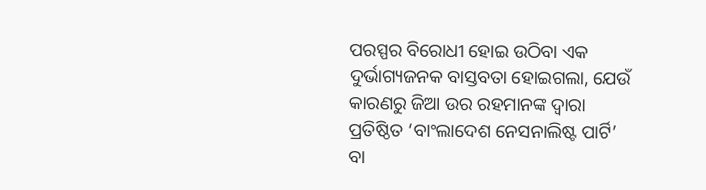ପରସ୍ପର ବିରୋଧୀ ହୋଇ ଉଠିବା ଏକ ଦୁର୍ଭାଗ୍ୟଜନକ ବାସ୍ତବତା ହୋଇଗଲା, ଯେଉଁ କାରଣରୁ ଜିଆ ଉର ରହମାନଙ୍କ ଦ୍ବାରା ପ୍ରତିଷ୍ଠିତ ‘ବାଂଲାଦେଶ ନେସନାଲିଷ୍ଟ ପାର୍ଟି’ ବା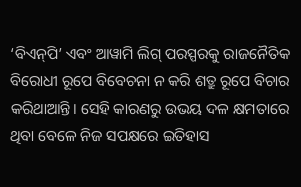‘ବିଏନ୍‌ପି’ ଏବଂ ଆୱାମି ଲିଗ୍‌ ପରସ୍ପରକୁ ରାଜନୈତିକ ବିରୋଧୀ ରୂପେ ବିବେଚନା ନ କରି ଶତ୍ରୁ ରୂପେ ବିଚାର କରିଥାଆନ୍ତି। ସେହି କାରଣରୁ ଉଭୟ ଦଳ କ୍ଷମତାରେ ଥିବା ବେଳେ ନିଜ ସପକ୍ଷରେ ଇତିହାସ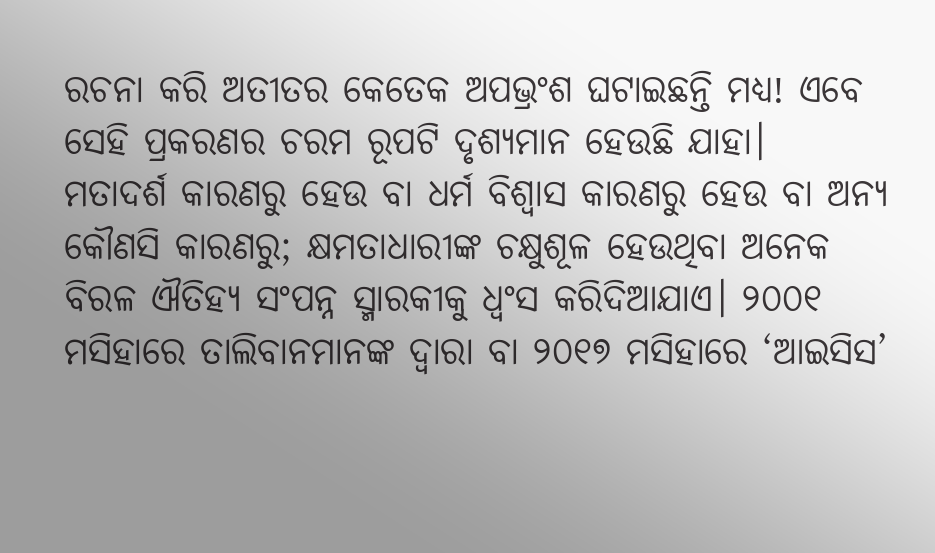ରଚନା କରି ଅତୀତର କେତେକ ଅପଭ୍ରଂଶ ଘଟାଇଛନ୍ତି ମଧ୍ୟ! ଏବେ ସେହି ପ୍ରକରଣର ଚରମ ରୂପଟି ଦୃଶ୍ୟମାନ ହେଉଛି ଯାହା।
ମତାଦର୍ଶ କାରଣରୁ ହେଉ ବା ଧର୍ମ ବିଶ୍ବାସ କାରଣରୁ ହେଉ ବା ଅନ୍ୟ କୌଣସି କାରଣରୁ; କ୍ଷମତାଧାରୀଙ୍କ ଚକ୍ଷୁଶୂଳ ହେଉଥିବା ଅନେକ ବିରଳ ଐତିହ୍ୟ ସଂପନ୍ନ ସ୍ମାରକୀକୁ ଧ୍ବଂସ କରିଦିଆଯାଏ। ୨୦୦୧ ମସିହାରେ ତାଲିବାନମାନଙ୍କ ଦ୍ବାରା ବା ୨୦୧୭ ମସିହାରେ ‘ଆଇସିସ’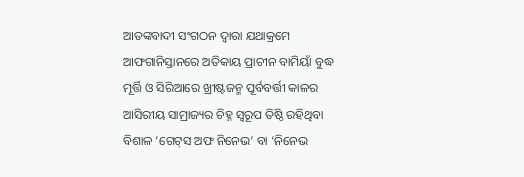ଆତଙ୍କବାଦୀ ସଂଗଠନ ଦ୍ବାରା ଯଥାକ୍ରମେ ଆଫଗାନିସ୍ତାନରେ ଅତିକାୟ ପ୍ରାଚୀନ ବାମିୟାଁ ବୁଦ୍ଧ ମୂର୍ତ୍ତି ଓ ସିରିଆରେ ଖ୍ରୀଷ୍ଟଜନ୍ମ ପୂର୍ବବର୍ତ୍ତୀ କାଳର ଆସିରୀୟ ସାମ୍ରାଜ୍ୟର ଚିହ୍ନ ସ୍ବରୂପ ତିଷ୍ଠି ରହିଥିବା ବିଶାଳ ‘ଗେଟ୍‌ସ ଅଫ ନିନେଭ’ ବା ‘ନିନେଭ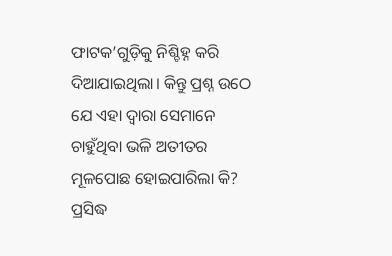ଫାଟକ’ଗୁଡ଼ିକୁ ନିଶ୍ଚିହ୍ନ କରି ଦିଆଯାଇଥିଲା। କିନ୍ତୁ ପ୍ରଶ୍ନ ଉଠେ ଯେ ଏହା ଦ୍ବାରା ସେମାନେ ଚାହୁଁଥିବା ଭଳି ଅତୀତର ମୂଳପୋଛ ହୋଇପାରିଲା କି? ପ୍ରସିଦ୍ଧ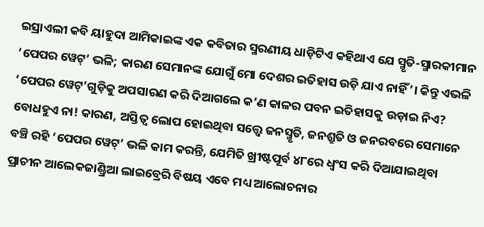ଇସ୍ରାଏଲୀ କବି ୟାହୁଦା ଆମିକାଇଙ୍କ ଏକ କବିତାର ସ୍ମରଣୀୟ ଧାଡ଼ିଟିଏ କହିଥାଏ ଯେ ସ୍ମୃତି-ସ୍ମାରକୀମାନ ‘ପେପର ୱେଟ୍‌’ ଭଳି; କାରଣ ସେମାନଙ୍କ ଯୋଗୁଁ ମୋ ଦେଶର ଇତିହାସ ଉଡ଼ି ଯାଏ ନାହିଁ’। କିନ୍ତୁ ଏଭଳି ‘ପେପର ୱେଟ୍‌’ଗୁଡ଼ିକୁ ଅପସାରଣ କରି ଦିଆଗଲେ କ’ଣ କାଳର ପବନ ଇତିହାସକୁ ଉଡ଼ାଇ ନିଏ? ବୋଧହୁଏ ନା! କାରଣ, ଅସ୍ତିତ୍ବ ଲୋପ ହୋଇଥିବା ସତ୍ତ୍ବେ ଜନସ୍ମୃତି, ଜନଶ୍ରୁତି ଓ ଜନରବରେ ସେମାନେ ବଞ୍ଚି ରହି ‘ପେପର ୱେଟ୍‌’ ଭଳି କାମ କରନ୍ତି, ଯେମିତି ଖ୍ରୀଷ୍ଟପୂର୍ବ ୪୮ରେ ଧ୍ବଂସ କରି ଦିଆଯାଇଥିବା ପ୍ରାଚୀନ ଆଲେକଜାଣ୍ଡ୍ରିଆ ଲାଇବ୍ରେରି ବିଷୟ ଏବେ ମଧ୍ୟ ଆଲୋଚନାର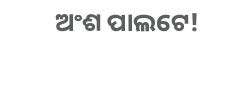ଅଂଶ ପାଲଟେ!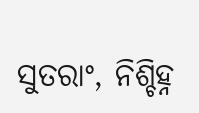ସୁତରାଂ, ନିଶ୍ଚିହ୍ନ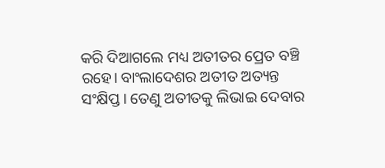କରି ଦିଆଗଲେ ମଧ୍ୟ ଅତୀତର ପ୍ରେତ ବଞ୍ଚି ରହେ। ବାଂଲାଦେଶର ଅତୀତ ଅତ୍ୟନ୍ତ ସଂକ୍ଷିପ୍ତ। ତେଣୁ ଅତୀତକୁ ଲିଭାଇ ଦେବାର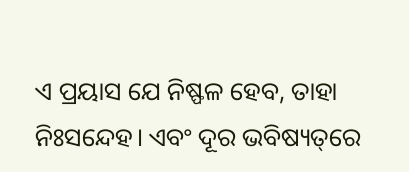ଏ ପ୍ରୟାସ ଯେ ନିଷ୍ଫଳ ହେବ, ତାହା ନିଃସନ୍ଦେହ। ଏବଂ ଦୂର ଭବିଷ୍ୟତ୍‌ରେ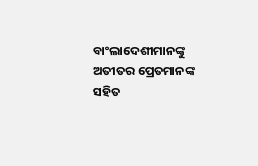ବା‌ଂଲାଦେଶୀମାନଙ୍କୁ ଅତୀତର ପ୍ରେତମାନଙ୍କ ସହିତ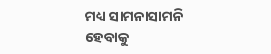ମଧ୍ୟ ସାମନାସାମନି ହେବାକୁ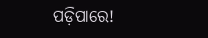ପଡ଼ିପାରେ!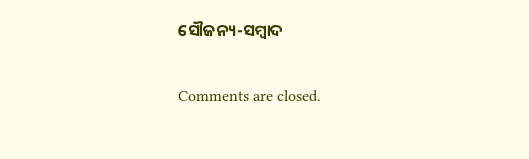ସୌଜନ୍ୟ-ସମ୍ୱାଦ

Comments are closed.